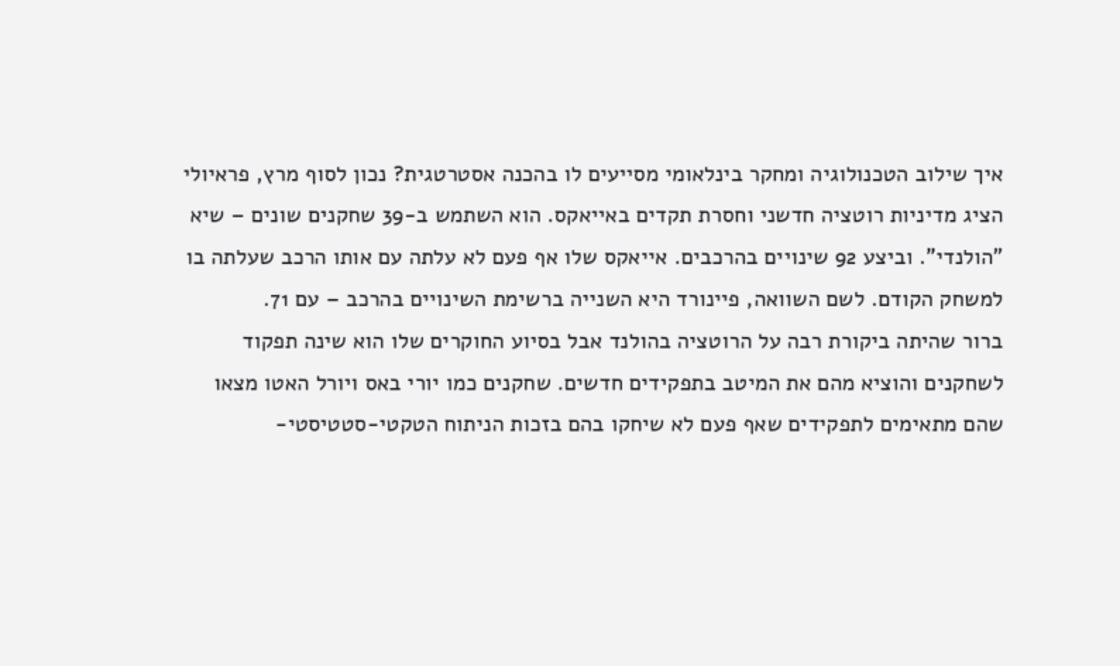איך שילוב הטכנולוגיה ומחקר בינלאומי מסייעים לו בהכנה אסטרטגית? נכון לסוף מרץ, פראיולי הציג מדיניות רוטציה חדשני וחסרת תקדים באייאקס. הוא השתמש ב-39 שחקנים שונים – שיא "הולנדי". וביצע 92 שינויים בהרכבים. אייאקס שלו אף פעם לא עלתה עם אותו הרכב שעלתה בו למשחק הקודם. לשם השוואה, פיינורד היא השנייה ברשימת השינויים בהרכב – עם 71.
ברור שהיתה ביקורת רבה על הרוטציה בהולנד אבל בסיוע החוקרים שלו הוא שינה תפקוד לשחקנים והוציא מהם את המיטב בתפקידים חדשים. שחקנים כמו יורי באס ויורל האטו מצאו שהם מתאימים לתפקידים שאף פעם לא שיחקו בהם בזכות הניתוח הטקטי-סטטיסטי-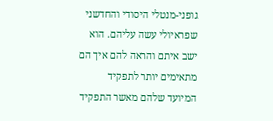גופני-מנטלי היסודי והחדשני שפראיולי עשה עליהם. הוא ישב איתם והראה להם איך הם מתאימים יותר לתפקיד המיועד שלהם מאשר התפקיד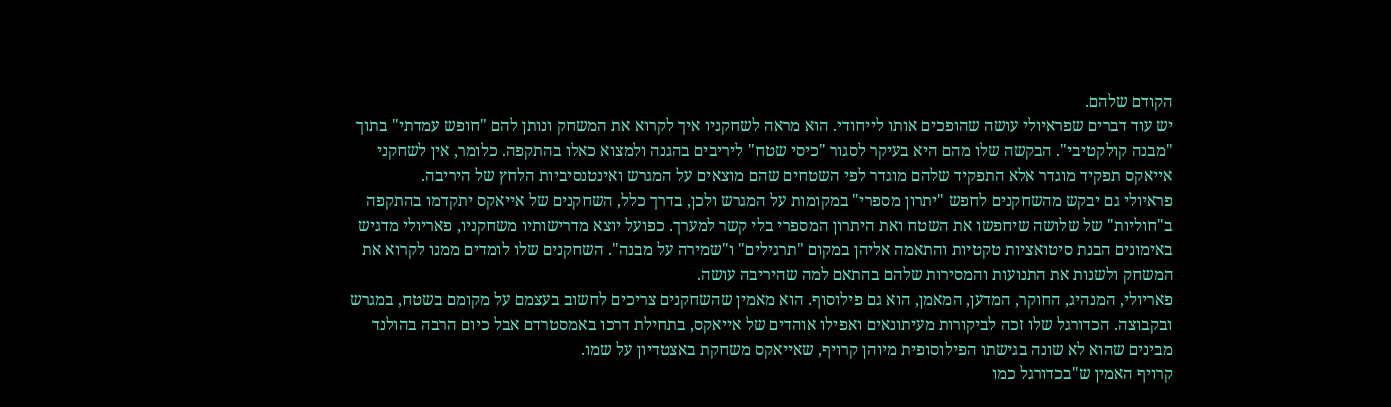הקודם שלהם.
יש עוד דברים שפראיולי עושה שהופכים אותו לייחודי. הוא מראה לשחקניו איך לקרוא את המשחק ונותן להם "חופש עמדתי" בתוך "מבנה קולקטיבי". הבקשה שלו מהם היא בעיקר לסגור "כיסי שטח" ליריבים בהגנה ולמצוא כאלו בהתקפה. כלומר, אין לשחקני אייאקס תפקיד מוגדר אלא התפקיד שלהם מוגדר לפי השטחים שהם מוצאים על המגרש ואינטנסיביות הלחץ של היריבה.
פראיולי גם יבקש מהשחקנים לחפש "יתרון מספרי" במקומות על המגרש ולכן, בדרך כלל, השחקנים של אייאקס יתקדמו בהתקפה ב"חוליות" של שלושה שיחפשו את השטח ואת היתרון המספרי בלי קשר למערך. כפועל יוצא מדרישותיו משחקניו, פאריולי מדגיש באימונים הבנת סיטואציות טקטיות והתאמה אליהן במקום "תרגילים" ו"שמירה על מבנה". השחקנים שלו לומדים ממנו לקרוא את המשחק ולשנות את התנועות והמסירות שלהם בהתאם למה שהיריבה עושה.
פאריולי, המנהיג, החוקר, המדען, המאמן, הוא גם פילוסוף. הוא מאמין שהשחקנים צריכים לחשוב בעצמם על מקומם בשטח, במגרש ובקבוצה. הכדורגל שלו זכה לביקורות מעיתונאים ואפילו אוהדים של אייאקס, בתחילת דרכו באמסטרדם אבל כיום הרבה בהולנד מבינים שהוא לא שונה בגישתו הפילוסופית מיוהן קרויף, שאייאקס משחקת באצטדיון על שמו.
קרויף האמין ש"בכדורגל כמו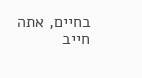בחיים, אתה חייב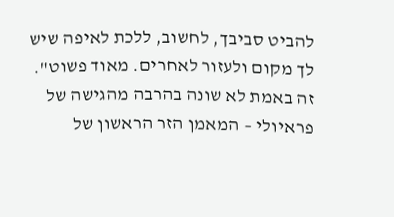להביט סביבך, לחשוב, ללכת לאיפה שיש לך מקום ולעזור לאחרים. מאוד פשוט". זה באמת לא שונה בהרבה מהגישה של פראיולי – המאמן הזר הראשון של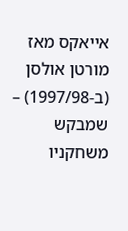אייאקס מאז מורטן אולסן (ב-1997/98) – שמבקש משחקניו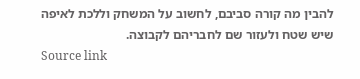להבין מה קורה סביבם, לחשוב על המשחק וללכת לאיפה שיש שטח ולעזור שם לחבריהם לקבוצה.
Source link